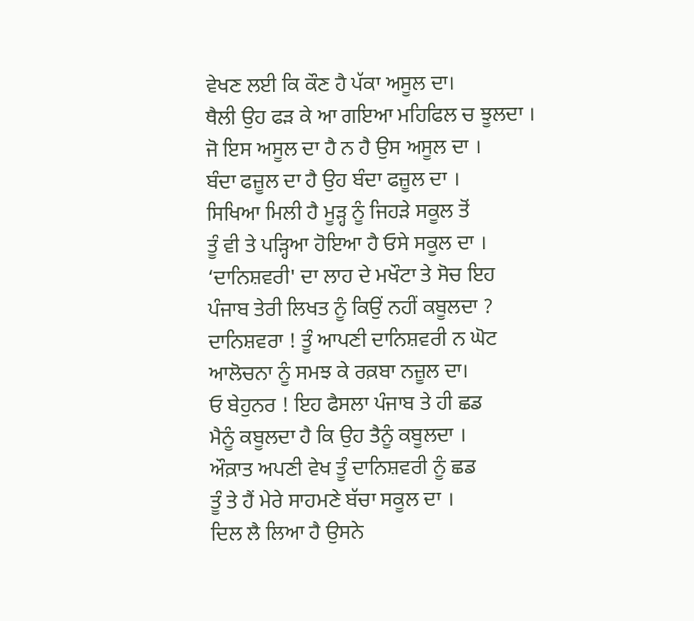ਵੇਖਣ ਲਈ ਕਿ ਕੌਣ ਹੈ ਪੱਕਾ ਅਸੂਲ ਦਾ।
ਥੈਲੀ ਉਹ ਫੜ ਕੇ ਆ ਗਇਆ ਮਹਿਫਿਲ ਚ ਝੂਲਦਾ ।
ਜੋ ਇਸ ਅਸੂਲ ਦਾ ਹੈ ਨ ਹੈ ਉਸ ਅਸੂਲ ਦਾ ।
ਬੰਦਾ ਫਜ਼ੂਲ ਦਾ ਹੈ ਉਹ ਬੰਦਾ ਫਜ਼ੂਲ ਦਾ ।
ਸਿਖਿਆ ਮਿਲੀ ਹੈ ਮੂੜ੍ਹ ਨੂੰ ਜਿਹੜੇ ਸਕੂਲ ਤੋਂ
ਤੂੰ ਵੀ ਤੇ ਪੜ੍ਹਿਆ ਹੋਇਆ ਹੈ ਓਸੇ ਸਕੂਲ ਦਾ ।
‘ਦਾਨਿਸ਼ਵਰੀ' ਦਾ ਲਾਹ ਦੇ ਮਖੌਟਾ ਤੇ ਸੋਚ ਇਹ
ਪੰਜਾਬ ਤੇਰੀ ਲਿਖਤ ਨੂੰ ਕਿਉਂ ਨਹੀਂ ਕਬੂਲਦਾ ?
ਦਾਨਿਸ਼ਵਰਾ ! ਤੂੰ ਆਪਣੀ ਦਾਨਿਸ਼ਵਰੀ ਨ ਘੋਟ
ਆਲੋਚਨਾ ਨੂੰ ਸਮਝ ਕੇ ਰਕ਼ਬਾ ਨਜ਼ੂਲ ਦਾ।
ਓ ਬੇਹੁਨਰ ! ਇਹ ਫੈਸਲਾ ਪੰਜਾਬ ਤੇ ਹੀ ਛਡ
ਮੈਨੂੰ ਕਬੂਲਦਾ ਹੈ ਕਿ ਉਹ ਤੈਨੂੰ ਕਬੂਲਦਾ ।
ਔਕ਼ਾਤ ਅਪਣੀ ਵੇਖ ਤੂੰ ਦਾਨਿਸ਼ਵਰੀ ਨੂੰ ਛਡ
ਤੂੰ ਤੇ ਹੈਂ ਮੇਰੇ ਸਾਹਮਣੇ ਬੱਚਾ ਸਕੂਲ ਦਾ ।
ਦਿਲ ਲੈ ਲਿਆ ਹੈ ਉਸਨੇ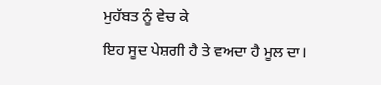ਮੁਹੱਬਤ ਨੂੰ ਵੇਚ ਕੇ
ਇਹ ਸੂਦ ਪੇਸ਼ਗੀ ਹੈ ਤੇ ਵਅਦਾ ਹੈ ਮੂਲ ਦਾ।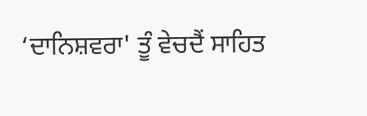‘ਦਾਨਿਸ਼ਵਰਾ' ਤੂੰ ਵੇਚਦੈਂ ਸਾਹਿਤ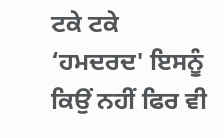ਟਕੇ ਟਕੇ
‘ਹਮਦਰਦ' ਇਸਨੂੰ ਕਿਉਂ ਨਹੀਂ ਫਿਰ ਵੀ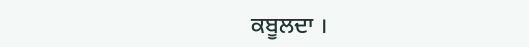ਕਬੂਲਦਾ ।